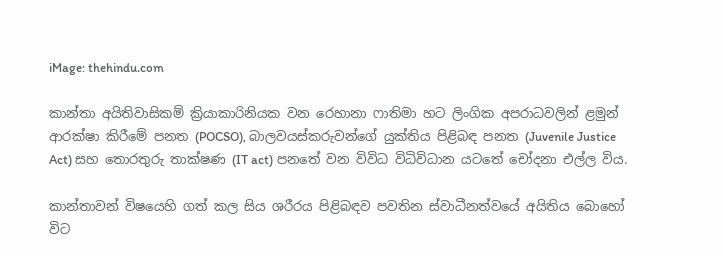iMage: thehindu.com

කාන්තා අයිතිවාසිකම් ක්‍රියාකාරිනියක වන රෙහානා ෆාතිමා හට ලිංගික අපරාධවලින් ළමුන් ආරක්ෂා කිරීමේ පනත (POCSO), බාලවයස්කරුවන්ගේ යුක්තිය පිළිබඳ පනත (Juvenile Justice Act) සහ තොරතුරු තාක්ෂණ (IT act) පනතේ වන විවිධ විධිවිධාන යටතේ චෝදනා එල්ල විය.

කාන්තාවන් විෂයෙහි ගත් කල සිය ශරීරය පිළිබඳව පවතින ස්වාධීනත්වයේ අයිතිය බොහෝ විට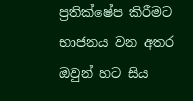ප්‍රතික්ෂේප කිරීමට භාජනය වන අතර ඔවුන් හට සිය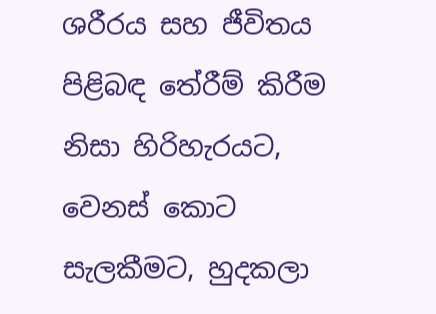ශරීරය සහ ජීවිතය පිළිබඳ තේරීම් කිරීම නිසා හිරිහැරයට, වෙනස් කොට සැලකීමට, හුදකලා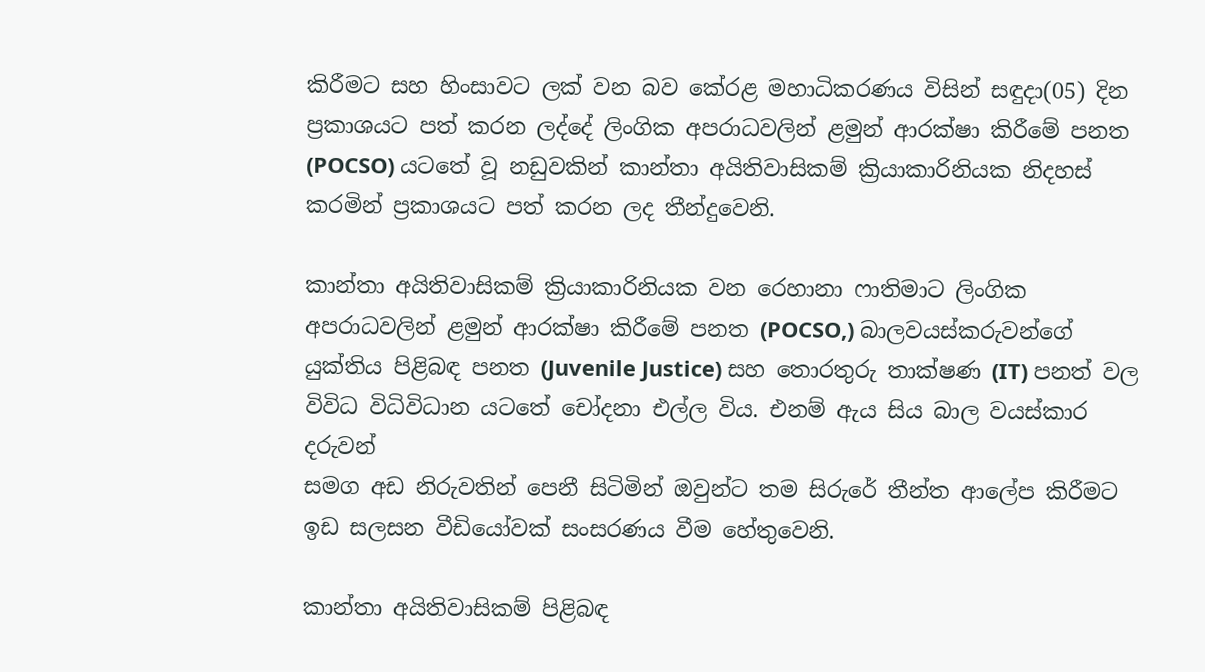කිරීමට සහ හිංසාවට ලක් වන බව කේරළ මහාධිකරණය විසින් සඳුදා(05) දින ප්‍රකාශයට පත් කරන ලද්දේ ලිංගික අපරාධවලින් ළමුන් ආරක්ෂා කිරීමේ පනත (POCSO) යටතේ වූ නඩුවකින් කාන්තා අයිතිවාසිකම් ක්‍රියාකාරිනියක නිදහස් කරමින් ප්‍රකාශයට පත් කරන ලද තීන්දුවෙනි.

කාන්තා අයිතිවාසිකම් ක්‍රියාකාරිනියක වන රෙහානා ෆාතිමාට ලිංගික අපරාධවලින් ළමුන් ආරක්ෂා කිරීමේ පනත (POCSO,) බාලවයස්කරුවන්ගේ යුක්තිය පිළිබඳ පනත (Juvenile Justice) සහ තොරතුරු තාක්ෂණ (IT) පනත් වල විවිධ විධිවිධාන යටතේ චෝදනා එල්ල විය. එනම් ඇය සිය බාල වයස්කාර දරුවන්
සමග අඩ නිරුවතින් පෙනී සිටිමින් ඔවුන්ට තම සිරුරේ තීන්ත ආලේප කිරීමට ඉඩ සලසන වීඩියෝවක් සංසරණය වීම හේතුවෙනි.

කාන්තා අයිතිවාසිකම් පිළිබඳ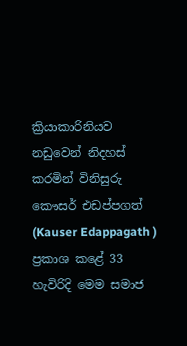ක්‍රියාකාරිනියව නඩුවෙන් නිදහස් කරමින් විනිසුරු කෞසර් එඩප්පගත් (Kauser Edappagath ) ප්‍රකාශ කළේ 33 හැවිරිදි මෙම සමාජ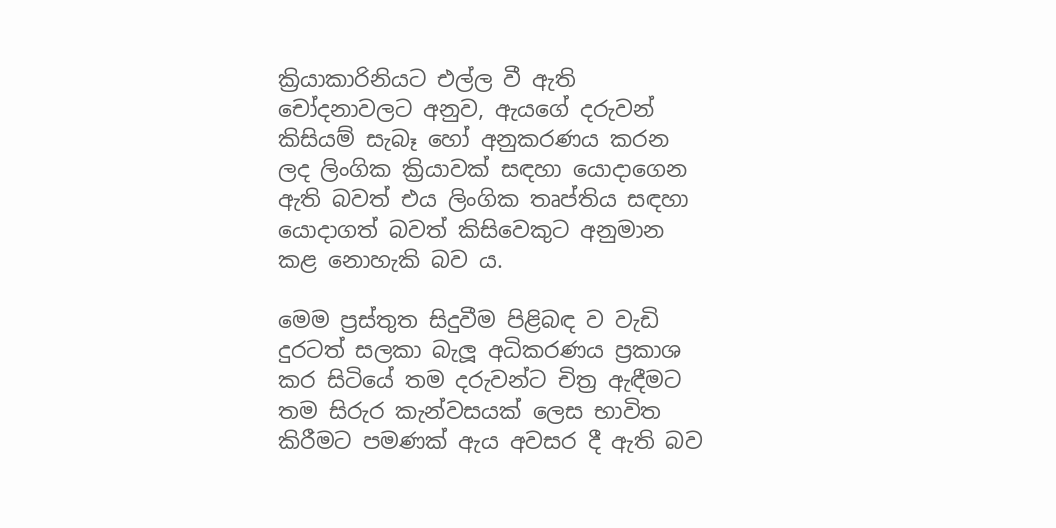ක්‍රියාකාරිනියට එල්ල වී ඇති චෝදනාවලට අනුව, ඇයගේ දරුවන් කිසියම් සැබෑ හෝ අනුකරණය කරන ලද ලිංගික ක්‍රියාවක් සඳහා යොදාගෙන ඇති බවත් එය ලිංගික තෘප්තිය සඳහා යොදාගත් බවත් කිසිවෙකුට අනුමාන කළ නොහැකි බව ය.

මෙම ප්‍රස්තුත සිදුවීම පිළිබඳ ව වැඩි දුරටත් සලකා බැලූ අධිකරණය ප්‍රකාශ කර සිටියේ තම දරුවන්ට චිත්‍ර ඇඳීමට තම සිරුර කැන්වසයක් ලෙස භාවිත කිරීමට පමණක් ඇය අවසර දී ඇති බව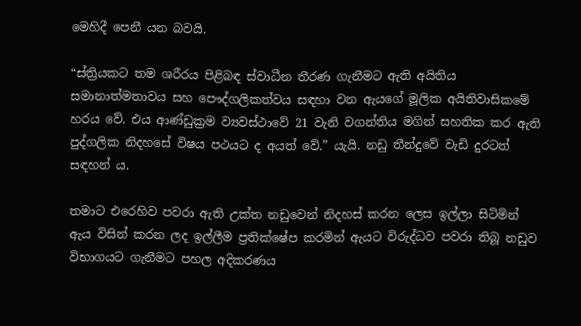මෙහිදී පෙනී යන බවයි.

“ස්ත්‍රියකට තම ශරීරය පිළිබඳ ස්වාධීන තීරණ ගැනීමට ඇති අයිතිය සමානාත්මතාවය සහ පෞද්ගලිකත්වය සඳහා වන ඇයගේ මූලික අයිතිවාසිකමේ හරය වේ. එය ආණ්ඩුක්‍රම ව්‍යවස්ථාවේ 21 වැනි වගන්තිය මගින් සහතික කර ඇති පුද්ගලික නිදහසේ විෂය පථයට ද අයත් වේ.” යැයි. නඩු තීන්දුවේ වැඩි දුරටත් සඳහන් ය.

තමාට එරෙහිව පවරා ඇති උක්ත නඩුවෙන් නිදහස් කරන ලෙස ඉල්ලා සිටිමින් ඇය විසින් කරන ලද ඉල්ලීම ප්‍රතික්ෂේප කරමින් ඇයට විරුද්ධව පවරා තිබූ නඩුව විභාගයට ගැනීමට පහල අදිකරණය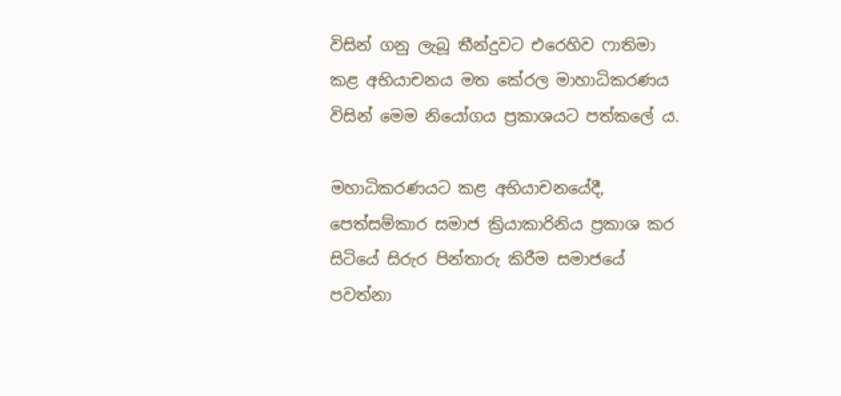විසින් ගනු ලැබූ තීන්දුවට එරෙහිව ෆාතිමා කළ අභියාචනය මත කේරල මාහාධිකරණය විසින් මෙම නියෝගය ප්‍රකාශයට පත්කලේ ය.

මහාධිකරණයට කළ අභියාචනයේදී, පෙත්සම්කාර සමාජ ක්‍රියාකාරිනිය ප්‍රකාශ කර සිටියේ සිරුර පින්තාරු කිරීම සමාජයේ පවත්නා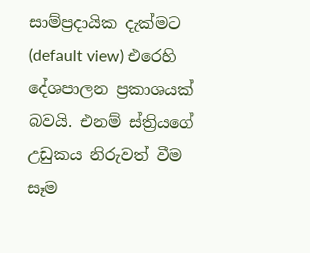සාම්ප්‍රදායික දැක්මට (default view) එරෙහි දේශපාලන ප්‍රකාශයක් බවයි. එනම් ස්ත්‍රියගේ උඩුකය නිරුවත් වීම සෑම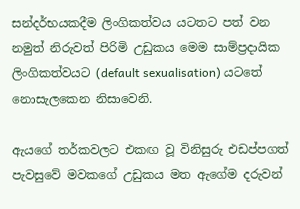සන්දර්භයකදීම ලිංගිකත්වය යටතට පත් වන නමුත් නිරුවත් පිරිමි උඩුකය මෙම සාම්ප්‍රදායික ලිංගිකත්වයට (default sexualisation) යටතේ නොසැලකෙන නිසාවෙනි.

ඇයගේ තර්කවලට එකඟ වූ විනිසුරු එඩප්පගත් පැවසුවේ මවකගේ උඩුකය මත ඇගේම දරුවන්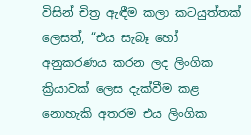විසින් චිත්‍ර ඇඳීම කලා කටයුත්තක් ලෙසත්, “එය සැබෑ හෝ අනුකරණය කරන ලද ලිංගික ක්‍රියාවක් ලෙස දැක්වීම කළ නොහැකි අතරම එය ලිංගික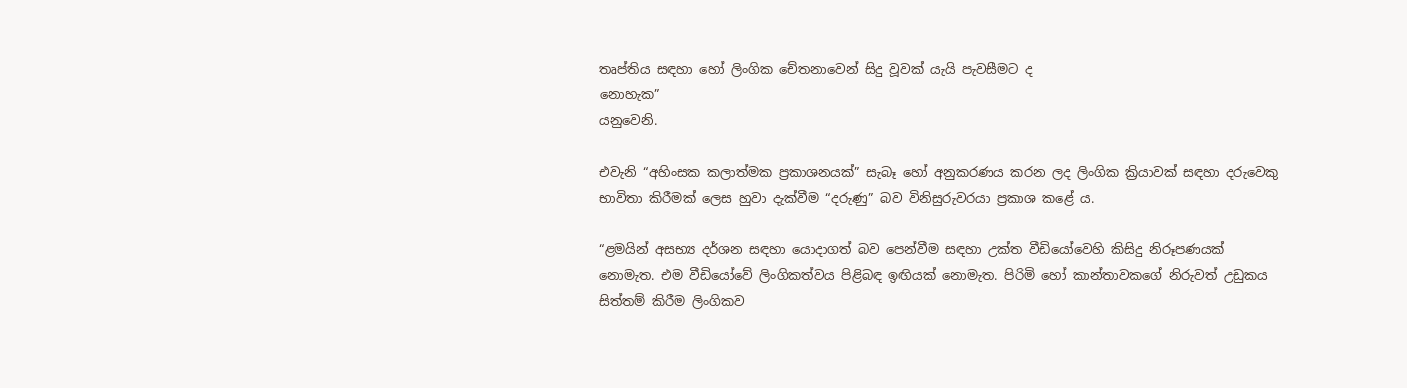තෘප්තිය සඳහා හෝ ලිංගික චේතනාවෙන් සිදු වූවක් යැයි පැවසීමට ද
නොහැක”
යනුවෙනි.

එවැනි “අහිංසක කලාත්මක ප්‍රකාශනයක්” සැබෑ හෝ අනුකරණය කරන ලද ලිංගික ක්‍රියාවක් සඳහා දරුවෙකු භාවිතා කිරීමක් ලෙස හුවා දැක්වීම “දරුණු” බව විනිසුරුවරයා ප්‍රකාශ කළේ ය.

“ළමයින් අසභ්‍ය දර්ශන සඳහා යොදාගත් බව පෙන්වීම සඳහා උක්ත වීඩියෝවෙහි කිසිදු නිරූපණයක් නොමැත. එම වීඩියෝවේ ලිංගිකත්වය පිළිබඳ ඉඟියක් නොමැත. පිරිමි හෝ කාන්තාවකගේ නිරුවත් උඩුකය සිත්තම් කිරීම ලිංගිකව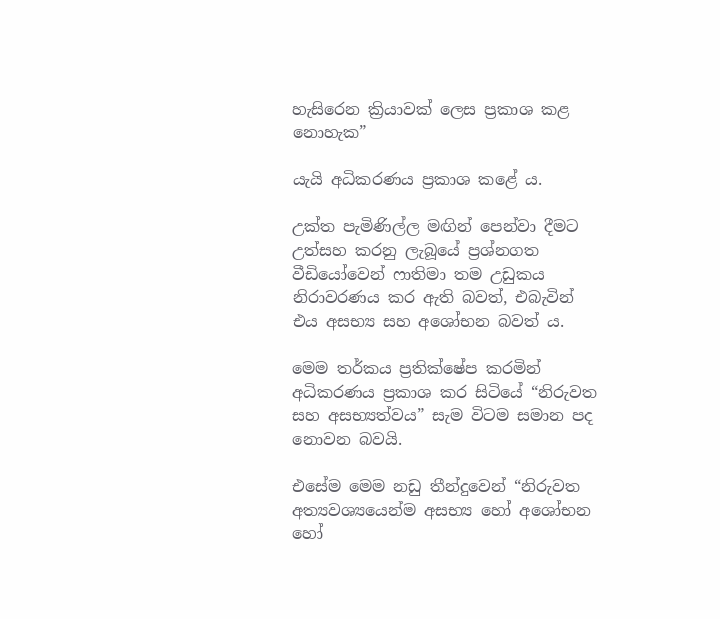හැසිරෙන ක්‍රියාවක් ලෙස ප්‍රකාශ කළ නොහැක”

යැයි අධිකරණය ප්‍රකාශ කළේ ය.

උක්ත පැමිණිල්ල මඟින් පෙන්වා දීමට උත්සහ කරනු ලැබූයේ ප්‍රශ්නගත වීඩියෝවෙන් ෆාතිමා තම උඩුකය නිරාවරණය කර ඇති බවත්, එබැවින් එය අසභ්‍ය සහ අශෝභන බවත් ය.

මෙම තර්කය ප්‍රතික්ෂේප කරමින් අධිකරණය ප්‍රකාශ කර සිටියේ “නිරුවත සහ අසභ්‍යත්වය” සැම විටම සමාන පද නොවන බවයි.

එසේම මෙම නඩු තීන්දුවෙන් “නිරුවත අත්‍යවශ්‍යයෙන්ම අසභ්‍ය හෝ අශෝභන හෝ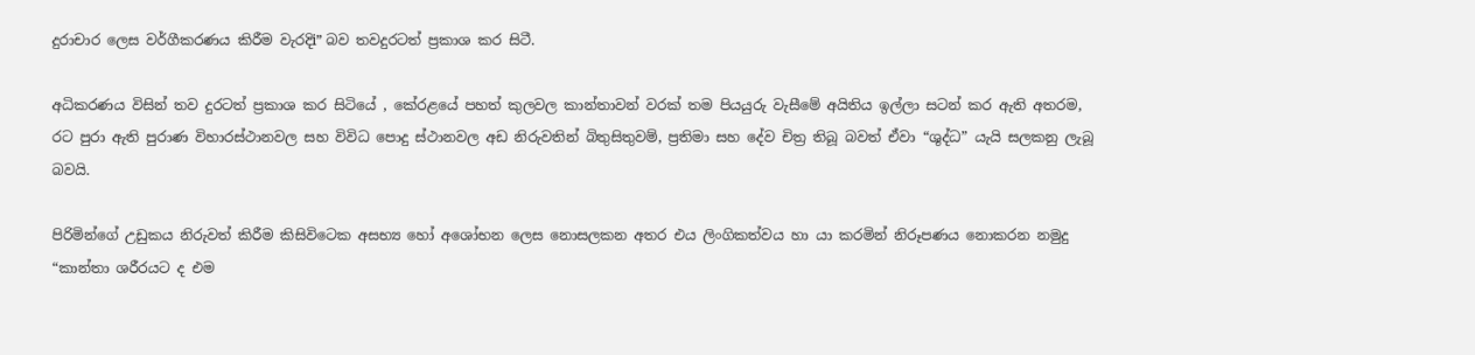දුරාචාර ලෙස වර්ගීකරණය කිරීම වැරදිi” බව තවදුරටත් ප්‍රකාශ කර සිටී.

අධිකරණය විසින් තව දුරටත් ප්‍රකාශ කර සිටියේ , කේරළයේ පහත් කුලවල කාන්තාවන් වරක් තම පියයුරු වැසීමේ අයිතිය ඉල්ලා සටන් කර ඇති අතරම, රට පුරා ඇති පුරාණ විහාරස්ථානවල සහ විවිධ පොදු ස්ථානවල අඩ නිරුවතින් බිතුසිතුවම්, ප්‍රතිමා සහ දේව චිත්‍ර තිබූ බවත් ඒවා “ශුද්ධ” යැයි සලකනු ලැබූ බවයි.

පිරිමින්ගේ උඩුකය නිරුවත් කිරීම කිසිවිටෙක අසභ්‍ය හෝ අශෝභන ලෙස නොසලකන අතර එය ලිංගිකත්වය හා යා කරමින් නිරූපණය නොකරන නමුදු “කාන්තා ශරීරයට ද එම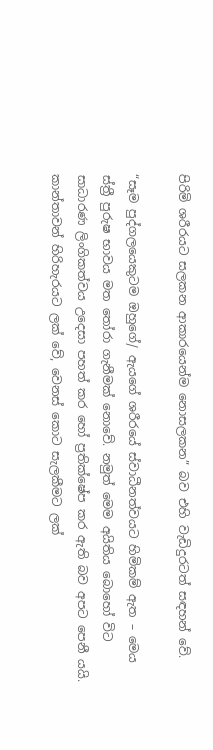පිරිමි ශරීරයට සලකන ආකාරයෙන්ම නොසලකන” බව එහි වැඩිදුරටත් සඳහන් වේ.

“සෑම පුද්ගලයෙකුටම ඔහුගේ/ ඇයගේ ශරීරයේ ස්වාධීනත්වයට හිමිකම් ඇත – මෙය ස්ත්‍රී පුරුෂ භාවය මත තෝරා ගැනීමක් නොවේ. නමුත් මෙම අයිතිය බොහෝ විට සාධාරණ ලිංගිකත්වය උදෙසා පහත් කර හෝ ප්‍රතික්ෂේප කර ඇති බව අපට පෙනී යයි. කාන්තාවන් හිරිහැරයට ලක් වේ, වෙනස් කොට සැලකීමට ලක්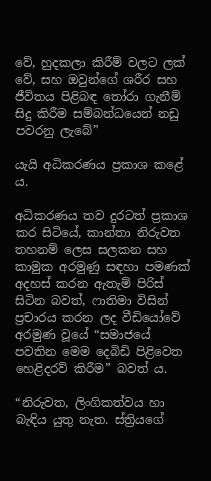වේ, හුදකලා කිරීම් වලට ලක් වේ, සහ ඔවුන්ගේ ශරීර සහ ජීවිතය පිළිබඳ තෝරා ගැනීම් සිදු කිරීම සම්බන්ධයෙන් නඩු පවරනු ලැබේ”

යැයි අධිකරණය ප්‍රකාශ කළේ ය.

අධිකරණය තව දුරටත් ප්‍රකාශ කර සිටියේ, කාන්තා නිරුවත තහනම් ලෙස සලකන සහ කාමුක අරමුණු සඳහා පමණක් අදහස් කරන ඇතැම් පිරිස් සිටින බවත්, ෆාතිමා විසින් ප්‍රචාරය කරන ලද වීඩියෝවේ අරමුණ වූයේ “සමාජයේ පවතින මෙම දෙබිඩි පිළිවෙත හෙළිදරව් කිරීම” බවත් ය.

“නිරුවත, ලිංගිකත්වය හා බැඳිය යුතු නැත. ස්ත්‍රියගේ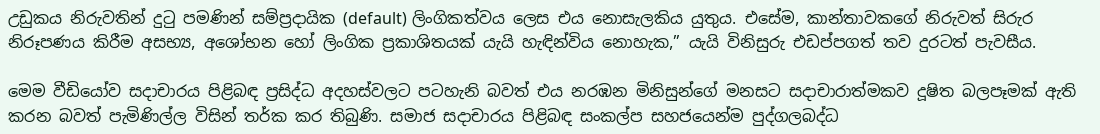උඩුකය නිරුවතින් දුටු පමණින් සම්ප්‍රදායික (default) ලිංගිකත්වය ලෙස එය නොසැලකිය යුතුය. එසේම, කාන්තාවකගේ නිරුවත් සිරුර නිරූපණය කිරීම අසභ්‍ය, අශෝභන හෝ ලිංගික ප්‍රකාශිතයක් යැයි හැඳින්විය නොහැක,” යැයි විනිසුරු එඩප්පගත් තව දුරටත් පැවසීය.

මෙම වීඩියෝව සදාචාරය පිළිබඳ ප්‍රසිද්ධ අදහස්වලට පටහැනි බවත් එය නරඹන මිනිසුන්ගේ මනසට සදාචාරාත්මකව දූෂිත බලපෑමක් ඇති කරන බවත් පැමිණිල්ල විසින් තර්ක කර තිබුණි. සමාජ සදාචාරය පිළිබඳ සංකල්ප සහජයෙන්ම පුද්ගලබද්ධ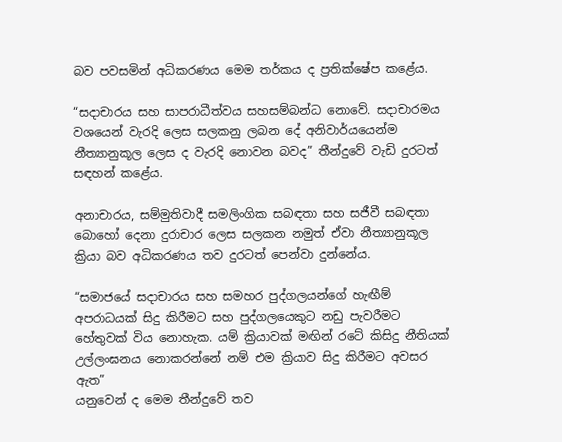බව පවසමින් අධිකරණය මෙම තර්කය ද ප්‍රතික්ෂේප කළේය.

“සදාචාරය සහ සාපරාධීත්වය සහසම්බන්ධ නොවේ. සදාචාරමය වශයෙන් වැරදි ලෙස සලකනු ලබන දේ අනිවාර්යයෙන්ම නීත්‍යානුකූල ලෙස ද වැරදි නොවන බවද” තීන්දුවේ වැඩි දුරටත් සඳහන් කළේය.

අනාචාරය, සම්මුතිවාදී සමලිංගික සබඳතා සහ සජීවී සබඳතා බොහෝ දෙනා දුරාචාර ලෙස සලකන නමුත් ඒවා නීත්‍යානුකූල ක්‍රියා බව අධිකරණය තව දුරටත් පෙන්වා දුන්නේය.

“සමාජයේ සදාචාරය සහ සමහර පුද්ගලයන්ගේ හැඟීම් අපරාධයක් සිදු කිරීමට සහ පුද්ගලයෙකුට නඩු පැවරීමට හේතුවක් විය නොහැක. යම් ක්‍රියාවක් මඟින් රටේ කිසිදු නීතියක් උල්ලංඝනය නොකරන්නේ නම් එම ක්‍රියාව සිදු කිරීමට අවසර ඇත”
යනුවෙන් ද මෙම තීන්දුවේ තව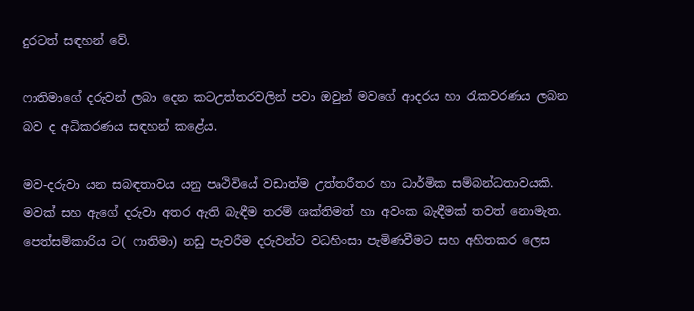දුරටත් සඳහන් වේ.

ෆාතිමාගේ දරුවන් ලබා දෙන කටඋත්තරවලින් පවා ඔවුන් මවගේ ආදරය හා රැකවරණය ලබන බව ද අධිකරණය සඳහන් කළේය.

මව-දරුවා යන සබඳතාවය යනු පෘථිවියේ වඩාත්ම උත්තරීතර හා ධාර්මික සම්බන්ධතාවයකි. මවක් සහ ඇගේ දරුවා අතර ඇති බැඳීම තරම් ශක්තිමත් හා අවංක බැඳීමක් තවත් නොමැත. පෙත්සම්කාරිය ට( ෆාතිමා) නඩු පැවරීම දරුවන්ට වධහිංසා පැමිණවීමට සහ අහිතකර ලෙස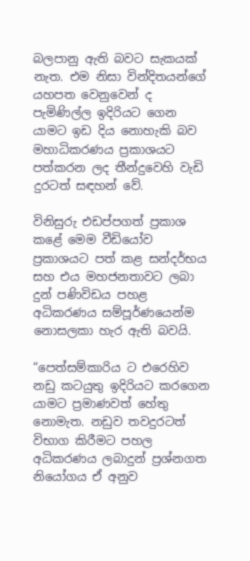බලපානු ඇති බවට සැකයක් නැත. එම නිසා වින්දිතයන්ගේ යහපත වෙනුවෙන් ද පැමිණිල්ල ඉදිරියට ගෙන යාමට ඉඩ දිය නොහැකි බව මහාධිකරණය ප්‍රකාශයට පත්කරන ලද තීන්දුවෙහි වැඩි දුරටත් සඳහන් වේ.

විනිසුරු එඩප්පගත් ප්‍රකාශ කළේ මෙම වීඩියෝව ප්‍රකාශයට පත් කළ සන්දර්භය සහ එය මහජනතාවට ලබා දුන් පණිවිඩය පහළ අධිකරණය සම්පූර්ණයෙන්ම නොසලකා හැර ඇති බවයි.

“පෙත්සම්කාරිය ට එරෙහිව නඩු කටයුතු ඉදිරියට කරගෙන යාමට ප්‍රමාණවත් හේතු නොමැත. නඩුව තවදුරටත් විභාග කිරීමට පහල අධිකරණය ලබාදුන් ප්‍රශ්නගත නියෝගය ඒ අනුව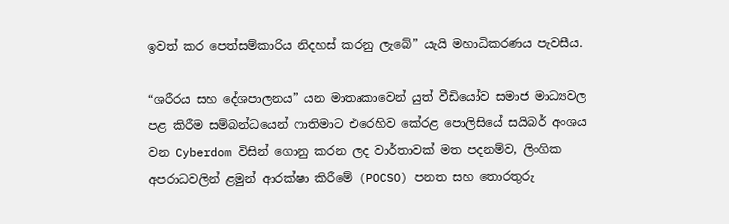ඉවත් කර පෙත්සම්කාරිය නිදහස් කරනු ලැබේ” යැයි මහාධිකරණය පැවසීය.

“ශරීරය සහ දේශපාලනය” යන මාතෘකාවෙන් යුත් වීඩියෝව සමාජ මාධ්‍යවල පළ කිරීම සම්බන්ධයෙන් ෆාතිමාට එරෙහිව කේරළ පොලිසියේ සයිබර් අංශය වන Cyberdom විසින් ගොනු කරන ලද වාර්තාවක් මත පදනම්ව, ලිංගික අපරාධවලින් ළමුන් ආරක්ෂා කිරීමේ (POCSO) පනත සහ තොරතුරු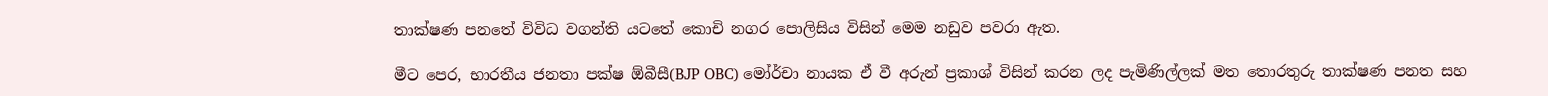තාක්ෂණ පනතේ විවිධ වගන්ති යටතේ කොචි නගර පොලිසිය විසින් මෙම නඩුව පවරා ඇත.

මීට පෙර, භාරතීය ජනතා පක්ෂ ඕබීසී(BJP OBC) මෝර්චා නායක ඒ වී අරුන් ප්‍රකාශ් විසින් කරන ලද පැමිණිල්ලක් මත තොරතුරු තාක්ෂණ පනත සහ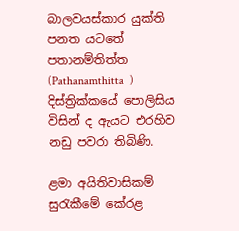බාලවයස්කාර යුක්ති පනත යටතේ පතානම්තිත්ත (Pathanamthitta  ) දිස්ත්‍රික්කයේ පොලිසිය විසින් ද ඇයට එරහිව නඩු පවරා තිබිණි.

ළමා අයිතිවාසිකම් සුරැකීමේ කේරළ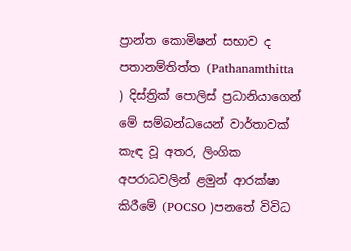ප්‍රාන්ත කොමිෂන් සභාව ද පතානම්තිත්ත (Pathanamthitta ) දිස්ත්‍රික් පොලිස් ප්‍රධානියාගෙන් මේ සම්බන්ධයෙන් වාර්තාවක් කැඳ වූ අතර, ලිංගික අපරාධවලින් ළමුන් ආරක්ෂා කිරීමේ (POCSO )පනතේ විවිධ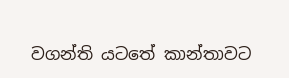වගන්ති යටතේ කාන්තාවට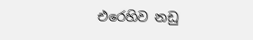එරෙහිව නඩු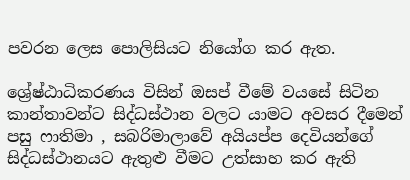පවරන ලෙස පොලිසියට නියෝග කර ඇත.

ශ්‍රේෂ්ඨාධිකරණය විසින් ඔසප් වීමේ වයසේ සිටින කාන්තාවන්ට සිද්ධස්ථාන වලට යාමට අවසර දීමෙන් පසු ෆාතිමා , සබරිමාලාවේ අයියප්ප දෙවියන්ගේ සිද්ධස්ථානයට ඇතුළු වීමට උත්සාහ කර ඇති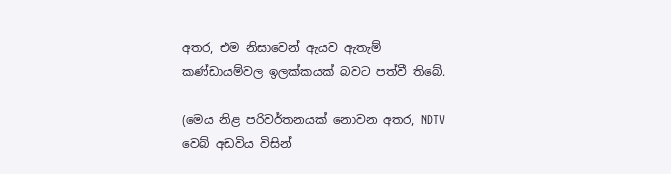අතර, එම නිසාවෙන් ඇයව ඇතැම් කණ්ඩායම්වල ඉලක්කයක් බවට පත්වී තිබේ.

(මෙය නිළ පරිවර්තනයක් නොවන අතර, NDTV වෙබ් අඩවිය විසින්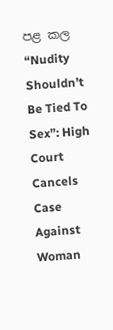පළ කල “Nudity Shouldn’t Be Tied To Sex”: High Court Cancels Case Against Woman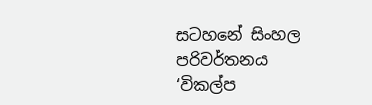සටහනේ සිංහල පරිවර්තනය ‘විකල්ප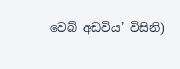වෙබ් අඩවිය’ විසිනි)